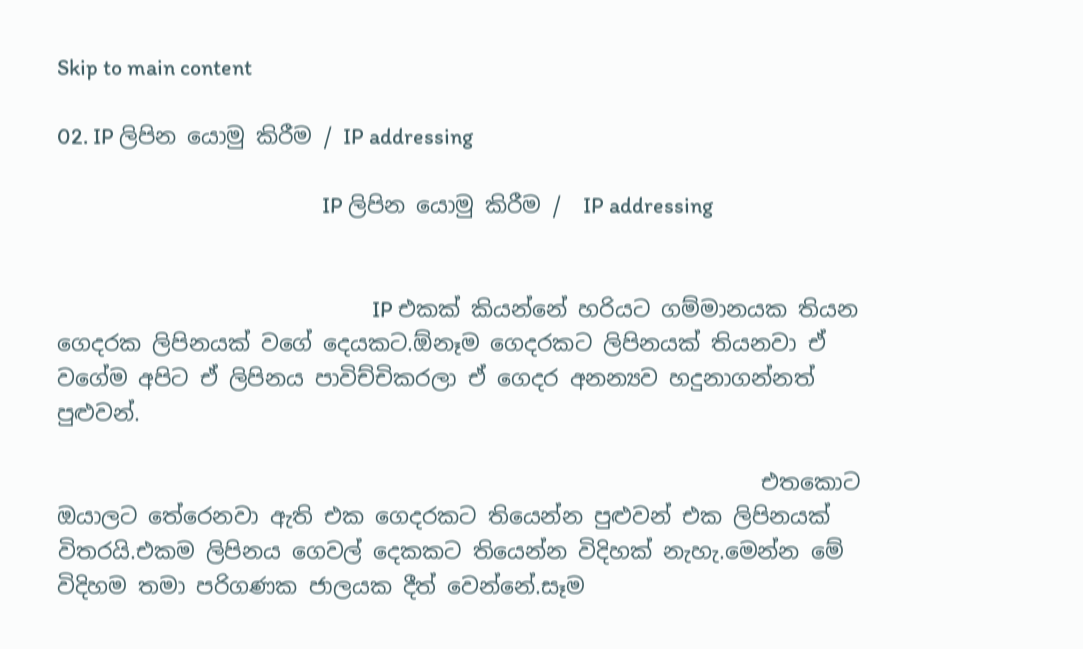Skip to main content

02. IP ලිපින යොමු කිරීම / IP addressing

                                                     IP ලිපින යොමු කිරීම /  IP addressing


                                                               IP එකක් කියන්නේ හරියට ගම්මානයක තියන ගෙදරක ලිපිනයක් වගේ දෙයකට.ඕනෑම ගෙදරකට ලිපිනයක් තියනවා ඒ වගේම අපිට ඒ ලිපිනය පාවිච්චිකරලා ඒ ගෙදර අනන්‍යව හදුනාගන්නත් පුළුවන්.

                                                                එතකොට ඔයාලට තේරෙනවා ඇති එක ගෙදරකට තියෙන්න පුළුවන් එක ලිපිනයක් විතරයි.එකම ලිපිනය ගෙවල් දෙකකට තියෙන්න විදිහක් නැහැ.මෙන්න මේ විදිහම තමා පරිගණක ජාලයක දීත් වෙන්නේ.සෑම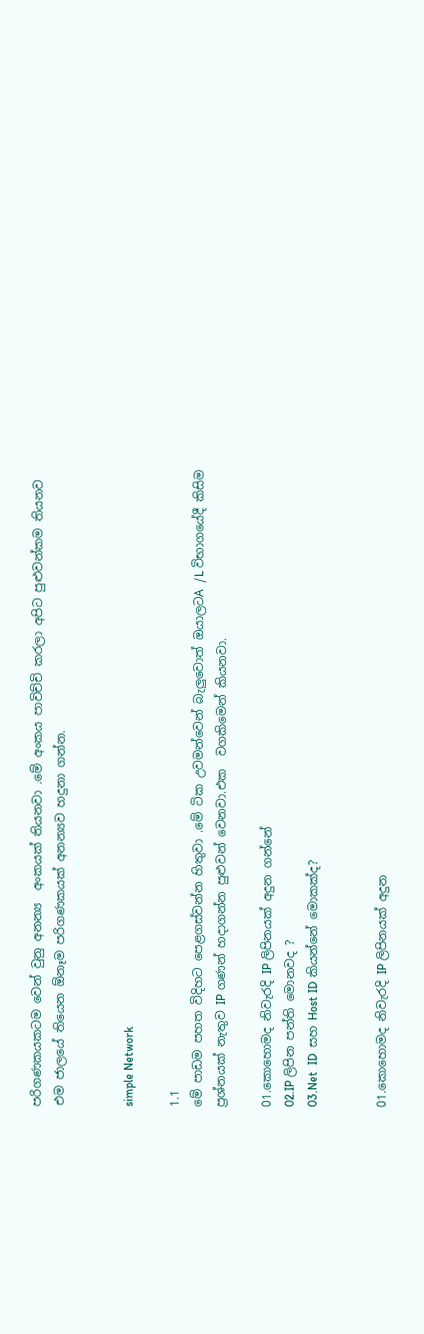පරිගණකයකටම වෙන් වුනු අනන්‍ය  අංකයක් තියනවා .මේ අංකය පාවිච්චි කරලා අපිට පුළුවන්කම තියනව එම ජාලයේ තියෙන ඕනෑම පරිගණකයක් අනන්‍යව හදුනා ගන්න.


simple Network

1.1
මේ පාඩම පහත විදිහට පෙළගස්වන්න හිතුවා .මේ ටික උවමන්වෙන් බැලුවොත් ඔයාලටA /L විභාගයේදී කිසිම ප්‍රශ්නයක් නැතුව IP ගණන් හදාගන්න පුළුවන් වෙනවා.එක  වගකිමෙන් කියනවා.

01.කොහොමද නිවැරදි IP ලිපිනයක් අදුන ගන්නේ
02.IP ලිපින පන්ති මොනවද ?
03.Net  ID  සහ Host ID කියන්නේ මොකක්ද?


01.කොහොමද නිවැරදි IP ලිපිනයක් අදුන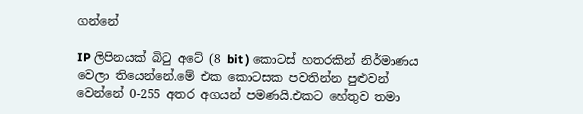ගන්නේ

IP ලිපිනයක් බිටු අටේ (8 bit ) කොටස් හතරකින් නිර්මාණය වෙලා තියෙන්නේ.මේ එක කොටසක පවතින්න පුළුවන් වෙන්නේ 0-255 අතර අගයන් පමණයි.එකට හේතුව තමා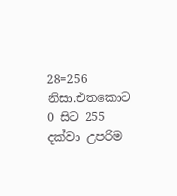28=256 නිසා.එතකොට 0 සිට 255 දක්වා උපරිම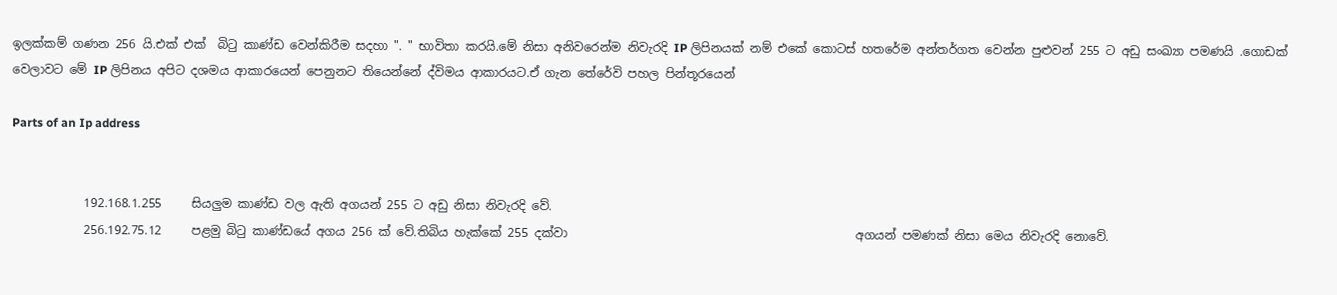ඉලක්කම් ගණන 256 යි.එක් එක්  බිටු කාණ්ඩ වෙන්කිරීම සදහා ". " භාවිතා කරයි.මේ නිසා අනිවරෙන්ම නිවැරදි IP ලිපිනයක් නම් එකේ කොටස් හතරේම අන්තර්ගත වෙන්න පුළුවන් 255 ට අඩු සංඛ්‍යා පමණයි .ගොඩක් වෙලාවට මේ IP ලිපිනය අපිට දශමය ආකාරයෙන් පෙනුනට තියෙන්නේ ද්විමය ආකාරයට.ඒ ගැන තේරේවි පහල පින්තූරයෙන්

Parts of an Ip address


            192.168.1.255     සියලුම කාණ්ඩ වල ඇති අගයන් 255 ට අඩු නිසා නිවැරදි වේ.
            256.192.75.12     පළමු බිටු කාණ්ඩයේ අගය 256 ක් වේ.තිබිය හැක්කේ 255 දක්වා                                                අගයන් පමණක් නිසා මෙය නිවැරදි නොවේ.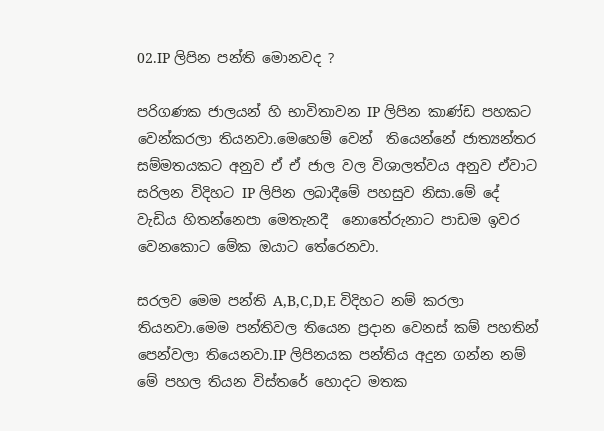02.IP ලිපින පන්ති මොනවද ?

පරිගණක ජාලයන් හි භාවිතාවන IP ලිපින කාණ්ඩ පහකට වෙන්කරලා තියනවා.මෙහෙම් වෙන්  තියෙන්නේ ජාත්‍යන්තර සම්මතයකට අනුව ඒ ඒ ජාල වල විශාලත්වය අනුව ඒවාට සරිලන විදිහට IP ලිපින ලබාදීමේ පහසුව නිසා.මේ දේ වැඩිය හිතන්නෙපා මෙතැනදී  නොතේරුනාට පාඩම ඉවර වෙනකොට මේක ඔයාට තේරෙනවා.

සරලව මෙම පන්ති A,B,C,D,E විදිහට නම් කරලා තියනවා.මෙම පන්තිවල තියෙන ප්‍රදාන වෙනස් කම් පහතින් පෙන්වලා තියෙනවා.IP ලිපිනයක පන්තිය අදුන ගන්න නම් මේ පහල තියන විස්තරේ හොදට මතක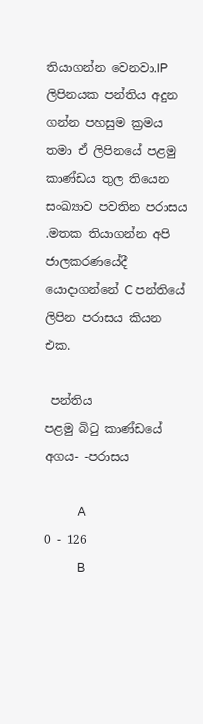තියාගන්න වෙනවා.IP ලිපිනයක පන්තිය අදුන ගන්න පහසුම ක්‍රමය තමා ඒ ලිපිනයේ පළමු කාණ්ඩය තුල තියෙන සංඛ්‍යාව පවතින පරාසය .මතක තියාගන්න අපි ජාලකරණයේදී යොදාගන්නේ C පන්තියේ ලිපින පරාසය කියන එක.

 පන්තිය                  පළමු බිටු කාණ්ඩයේ  අගය- -පරාසය

           A                                            0 - 126
           B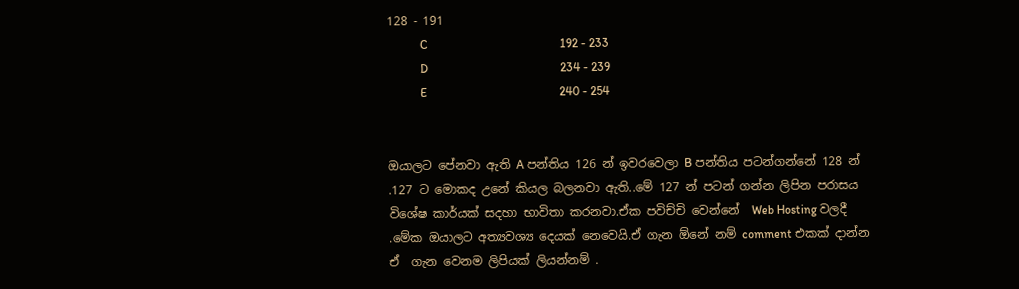128 - 191
           C                                            192 - 233
           D                                            234 - 239
           E                                            240 - 254


ඔයාලට පේනවා ඇති A පන්තිය 126 න් ඉවරවෙලා B පන්තිය පටන්ගන්නේ 128 න් .127 ට මොකද උනේ කියල බලනවා ඇති..මේ 127 න් පටන් ගන්න ලිපින පරාසය විශේෂ කාර්යක් සදහා භාවිතා කරනවා.ඒක පවිච්චි වෙන්නේ  Web Hosting වලදී .මේක ඔයාලට අත්‍යවශ්‍ය දෙයක් නෙවෙයි.ඒ ගැන ඕනේ නම් comment එකක් දාන්න ඒ  ගැන වෙනම ලිපියක් ලියන්නම් .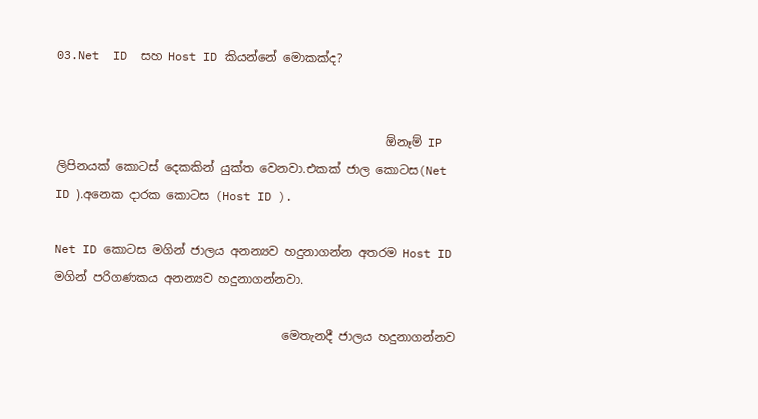03.Net  ID  සහ Host ID කියන්නේ මොකක්ද?


                                                       ඕනෑම් IP ලිපිනයක් කොටස් දෙකකින් යුක්ත වෙනවා.එකක් ජාල කොටස(Net ID ).අනෙක දාරක කොටස (Host ID ).

Net ID කොටස මගින් ජාලය අනන්‍යව හදුනාගන්න අතරම Host ID  මගින් පරිගණකය අනන්‍යව හදුනාගන්නවා.

                                      මෙතැනදී ජාලය හදුනාගන්නව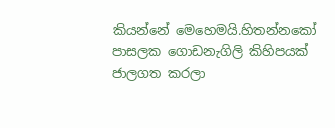කියන්නේ මෙහෙමයි.හිතන්නකෝ පාසලක ගොඩනැගිලි කිහිපයක් ජාලගත කරලා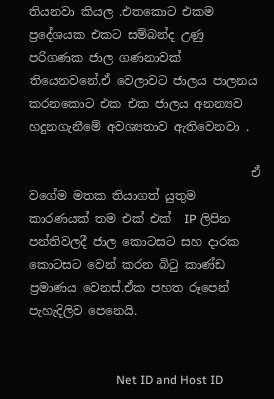තියනවා කියල .එතකොට එකම  ප්‍රදේශයක එකට සම්බන්ද උණු  පරිගණක ජාල ගණනාවක් තියෙනවනේ.ඒ වෙලාවට ජාලය පාලනය කරනකොට එක එක ජාලය අනන්‍යව හදුනගැනීමේ අවශ්‍යතාව ඇතිවෙනවා .

                                     ඒ වගේම මතක තියාගත් යුතුම කාරණයක් තම එක් එක්  IP ලිපින පන්තිවලදී ජාල කොටසට සහ දාරක කොටසට වෙන් කරන බිටු කාණ්ඩ ප්‍රමාණය වෙනස්.ඒක පහත රූපෙන්  පැහැදිලිව පෙනෙයි.


                             Net ID and Host ID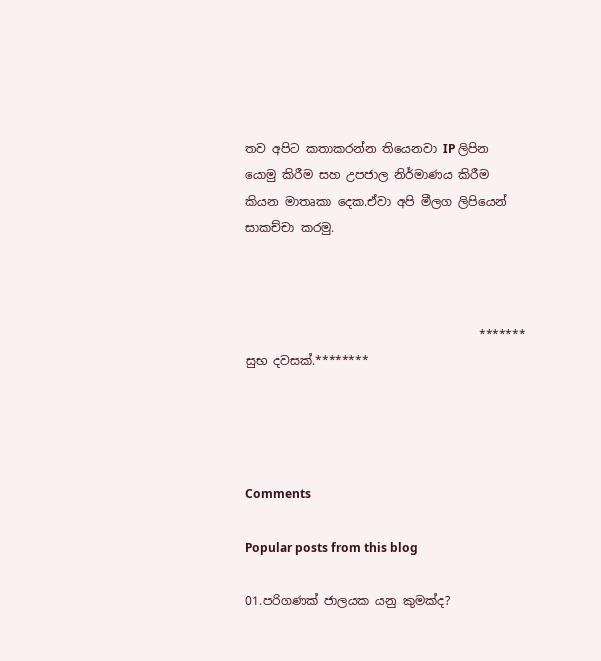තව අපිට කතාකරන්න තියෙනවා IP ලිපින යොමු කිරීම සහ උපජාල නිර්මාණය කිරීම කියන මාතෘකා දෙක.ඒවා අපි මීලග ලිපියෙන් සාකච්චා කරමු.



                                       ******* සුභ දවසක්.********




Comments

Popular posts from this blog

01.පරිගණක් ජාලයක යනු කුමක්ද?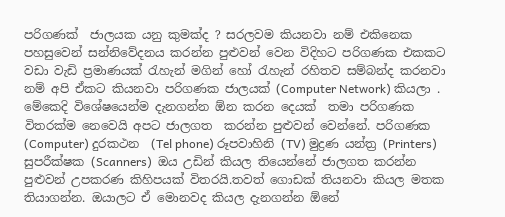පරිගණක්  ජාලයක යනු කුමක්ද ? සරලවම කියනවා නම් එකිනෙක පහසුවෙන් සන්නිවේදනය කරන්න පුළුවන් වෙන විදිහට පරිගණක එකකට වඩා වැඩි ප්‍රමාණයක් රැහැන් මගින් හෝ රැහැන් රහිතව සම්බන්ද කරනවා නම් අපි ඒකට කියනවා පරිගණක ජාලයක් (Computer Network) කියලා . මේකෙදි විශේෂයෙන්ම දැනගන්න ඕන කරන දෙයක්  තමා පරිගණක විතරක්ම නෙවෙයි අපට ජාලගත  කරන්න පුළුවන් වෙන්නේ. පරිගණක (Computer) දුරකථන  (Tel phone) රූපවාහිනි (TV) මුද්‍රණ යන්ත්‍ර (Printers) සුපරීක්ෂක (Scanners)  ඔය උඩින් කියල තියෙන්නේ ජාලගත කරන්න පුළුවන් උපකරණ කිහිපයක් විතරයි.තවත් ගොඩක් තියනවා කියල මතක තියාගන්න. ඔයාලට ඒ මොනවද කියල දැනගන්න ඕනේ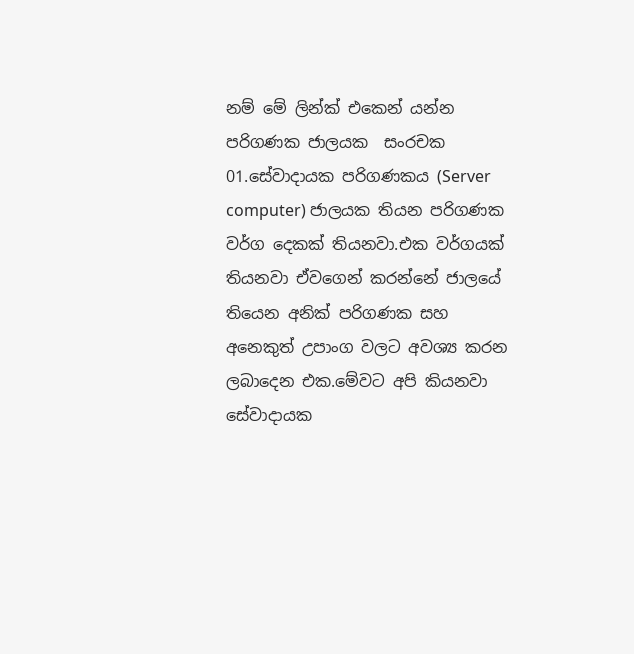නම් මේ ලින්ක් එකෙන් යන්න  පරිගණක ජාලයක  සංරචක  01.සේවාදායක පරිගණකය (Server computer) ජාලයක තියන පරිගණක වර්ග දෙකක් තියනවා.එක වර්ගයක් තියනවා ඒවගෙන් කරන්නේ ජාලයේ තියෙන අනික් පරිගණක සහ අනෙකුත් උපාංග වලට අවශ්‍ය කරන  ලබාදෙන එක.මේවට අපි කියනවා  සේවාදායක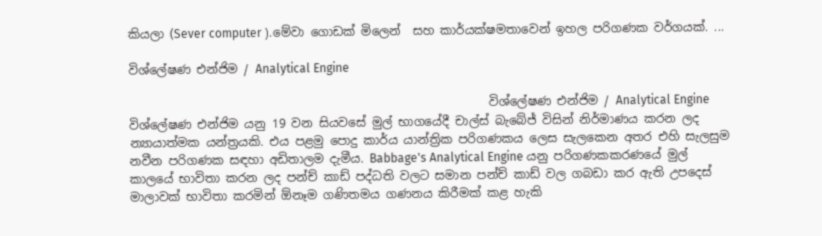කියලා (Sever computer ).මේවා ගොඩක් මිලෙන්  සහ කාර්යක්ෂමතාවෙන් ඉහල පරිගණක වර්ගයක්. ...

විශ්ලේෂණ එන්ජිම / Analytical Engine

                                                            විශ්ලේෂණ එන්ජිම / Analytical Engine  විශ්ලේෂණ එන්ජිම යනු 19 වන සියවසේ මුල් භාගයේදී චාල්ස් බැබේජ් විසින් නිර්මාණය කරන ලද න්‍යායාත්මක යන්ත්‍රයකි. එය පළමු පොදු කාර්ය යාන්ත්‍රික පරිගණකය ලෙස සැලකෙන අතර එහි සැලසුම නවීන පරිගණක සඳහා අඩිතාලම දැමීය. Babbage's Analytical Engine යනු පරිගණකකරණයේ මුල් කාලයේ භාවිතා කරන ලද පන්ච් කාඩ් පද්ධති වලට සමාන පන්ච් කාඩ් වල ගබඩා කර ඇති උපදෙස් මාලාවක් භාවිතා කරමින් ඕනෑම ගණිතමය ගණනය කිරීමක් කළ හැකි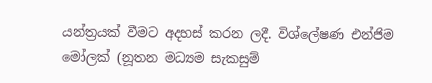යන්ත්‍රයක් වීමට අදහස් කරන ලදී. විශ්ලේෂණ එන්ජිම මෝලක් (නූතන මධ්‍යම සැකසුම්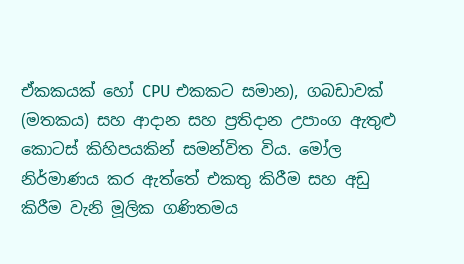ඒකකයක් හෝ CPU එකකට සමාන), ගබඩාවක් (මතකය) සහ ආදාන සහ ප්‍රතිදාන උපාංග ඇතුළු කොටස් කිහිපයකින් සමන්විත විය. මෝල නිර්මාණය කර ඇත්තේ එකතු කිරීම සහ අඩු කිරීම වැනි මූලික ගණිතමය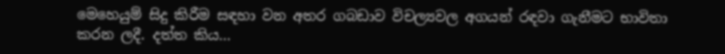මෙහෙයුම් සිදු කිරීම සඳහා වන අතර ගබඩාව විචල්‍යවල අගයන් රඳවා ගැනීමට භාවිතා කරන ලදී. දත්ත කිය...